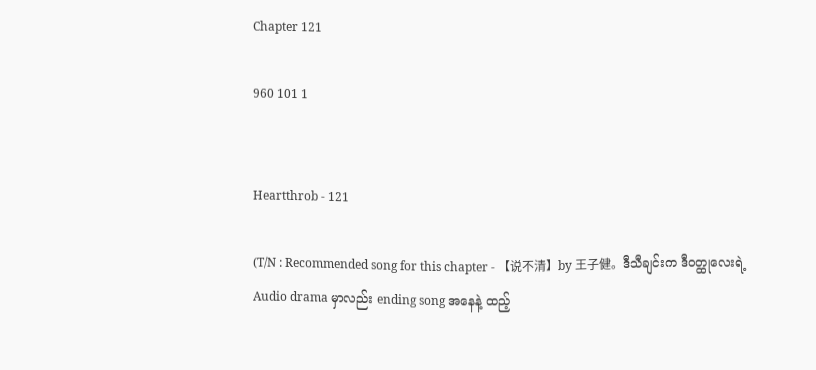Chapter 121

960 101 1


Heartthrob - 121

(T/N : Recommended song for this chapter - 【说不清】by 王子健。ဒီသီချင်းက ဒီဝတ္ထုလေးရဲ့ Audio drama မှာလည်း ending song အနေနဲ့ ထည့်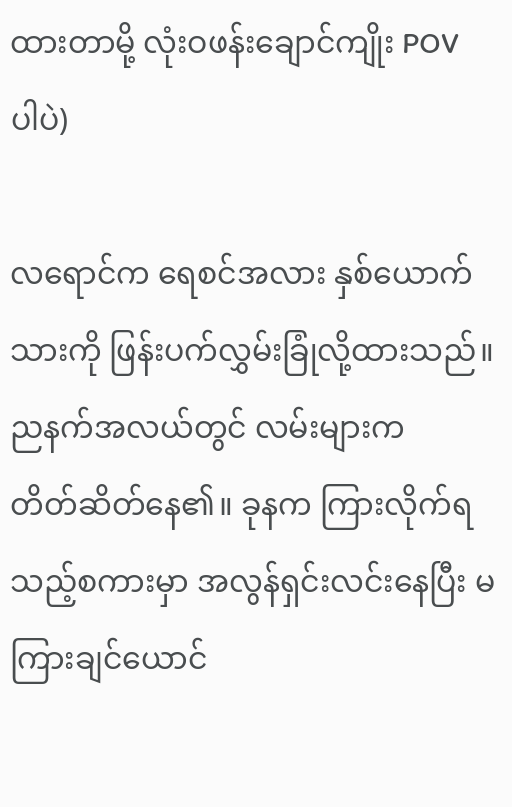ထားတာမို့ လုံးဝဖန်းချောင်ကျိုး POV ပါပဲ)

လရောင်က ရေစင်အလား နှစ်ယောက်သားကို ဖြန်းပက်လွှမ်းခြုံလို့ထားသည်။ ညနက်အလယ်တွင် လမ်းများက တိတ်‌ဆိတ်နေ၏။ ခုနက ကြားလိုက်ရသည့်စကားမှာ အလွန်ရှင်းလင်းနေပြီး မကြားချင်ယောင်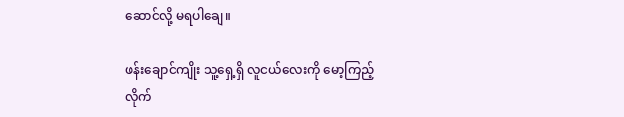ဆောင်လို့ မရပါချေ။

ဖန်းချောင်ကျိုး သူ့ရှေ့ရှိ လူငယ်လေးကို မော့ကြည့်လိုက်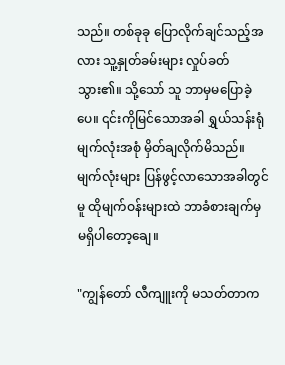သည်။ တစ်ခုခု ပြောလိုက်ချင်သည့်အလား သူ့နှုတ်ခမ်းများ လှုပ်ခတ်သွား၏။ သို့သော် သူ ဘာမှမပြောခဲ့ပေ။ ၎င်းကိုမြင်သောအခါ ရွှယ်သန်းရုံ မျက်လုံးအစုံ မှိတ်ချလိုက်မိသည်။ မျက်လုံးများ ပြန်ဖွင့်‌လာသောအခါတွင်မူ ထိုမျက်ဝန်းများထဲ ဘာခံစားချက်မှ မရှိပါတော့ချေ။

"ကျွန်တော် လီကျူးကို မသတ်တာက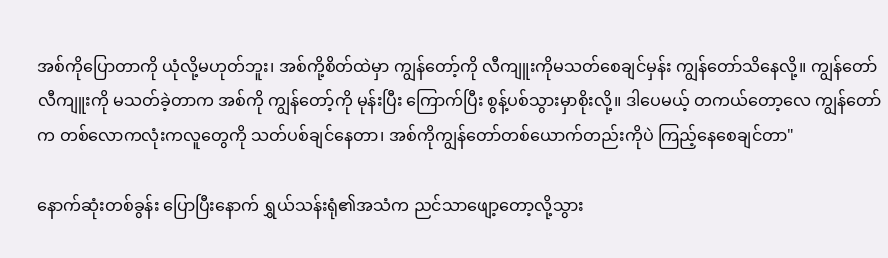အစ်ကိုပြောတာကို ယုံလို့မဟုတ်ဘူး၊ အစ်ကို့စိတ်ထဲမှာ ကျွန်တော့်ကို လီကျူးကိုမသတ်စေချင်မှန်း ကျွန်တော်သိနေလို့။ ကျွန်တော် လီကျူးကို မသတ်ခဲ့တာက အစ်ကို ကျွန်တော့်ကို မုန်းပြီး ကြောက်ပြီး စွန့်ပစ်သွားမှာစိုးလို့။ ဒါပေမယ့် တကယ်တော့လေ ကျွန်တော်က တ‌စ်လောကလုံးကလူတွေကို သတ်ပစ်ချင်နေတာ၊ အစ်ကိုကျွန်တော်တစ်ယောက်တည်းကိုပဲ ကြည့်နေစေချင်တာ"

နောက်ဆုံးတစ်ခွန်း ပြောပြီးနောက် ရွှယ်သန်းရုံ၏အသံက ညင်သာဖျော့တော့လို့သွား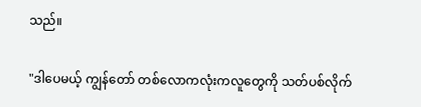သည်။

"ဒါပေမယ့် ကျွန်တော် တစ်လောကလုံးကလူတွေကို သတ်ပစ်လိုက်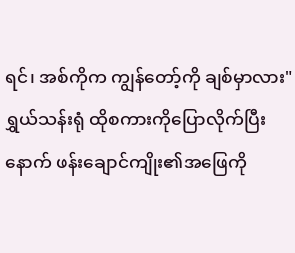ရင်၊ အစ်ကိုက ကျွန်တော့်ကို ချစ်မှာလား"
ရွှယ်သန်းရုံ ထိုစကားကိုပြောလိုက်ပြီးနောက် ဖန်းချောင်ကျိုး၏အဖြေကို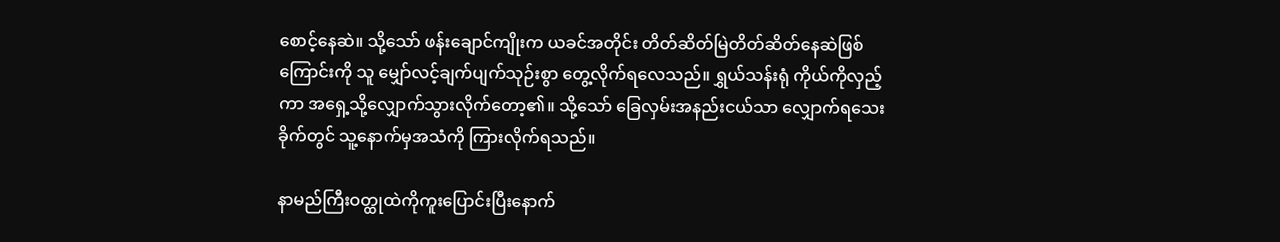စောင့်နေဆဲ။ သို့သော် ဖန်းချောင်ကျိုးက ယခင်အတိုင်း တိတ်ဆိတ်မြဲတိတ်ဆိတ်နေဆဲဖြစ်ကြောင်းကို သူ မျှော်လင့်ချက်ပျက်သုဉ်းစွာ တွေ့လိုက်ရလေသည်။ ရွှယ်သန်းရုံ ကိုယ်ကိုလှည့်ကာ အရှေ့သို့လျှောက်သွားလိုက်တော့၏။ သို့သော် ခြေလှမ်းအနည်းငယ်သာ လျှောက်ရသေးခိုက်တွင် သူ့နောက်မှအသံကို ကြားလိုက်ရသည်။

နာမည်ကြီးဝတ္ထုထဲကိုကူးပြောင်းပြီးနောက်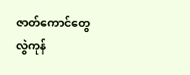ဇာတ်ကောင်တွေလွဲကုန်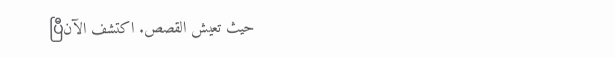ပြီحيث تعيش القصص. اكتشف الآن